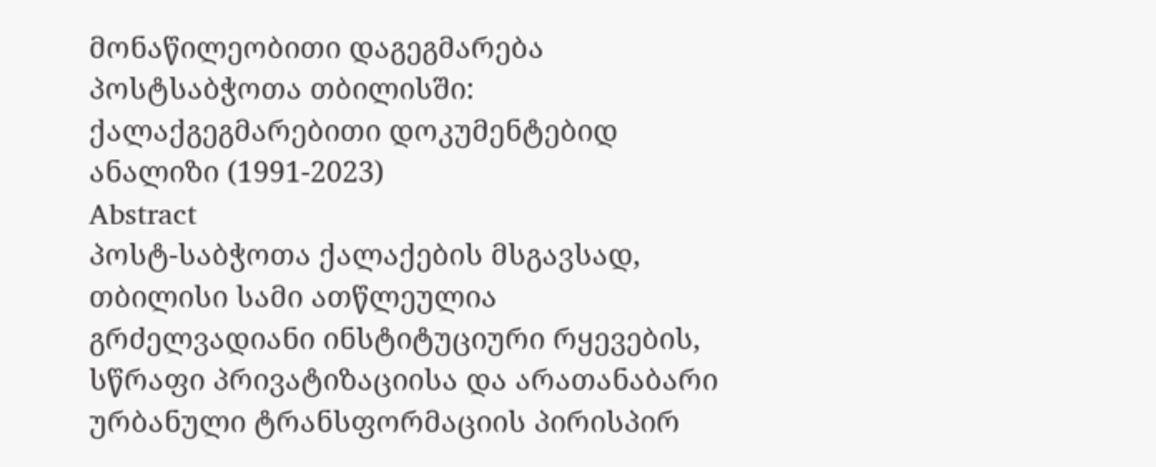მონაწილეობითი დაგეგმარება პოსტსაბჭოთა თბილისში: ქალაქგეგმარებითი დოკუმენტებიდ ანალიზი (1991-2023)
Abstract
პოსტ-საბჭოთა ქალაქების მსგავსად, თბილისი სამი ათწლეულია გრძელვადიანი ინსტიტუციური რყევების, სწრაფი პრივატიზაციისა და არათანაბარი ურბანული ტრანსფორმაციის პირისპირ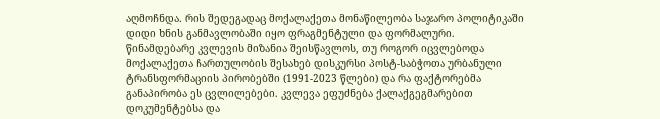აღმოჩნდა. რის შედეგადაც მოქალაქეთა მონაწილეობა საჯარო პოლიტიკაში დიდი ხნის განმავლობაში იყო ფრაგმენტული და ფორმალური.
წინამდებარე კვლევის მიზანია შეისწავლოს, თუ როგორ იცვლებოდა მოქალაქეთა ჩართულობის შესახებ დისკურსი პოსტ-საბჭოთა ურბანული ტრანსფორმაციის პირობებში (1991-2023 წლები) და რა ფაქტორებმა განაპირობა ეს ცვლილებები. კვლევა ეფუძნება ქალაქგეგმარებით დოკუმენტებსა და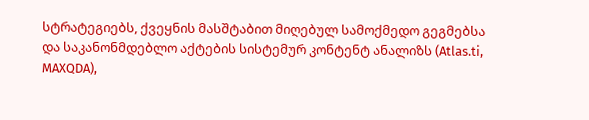სტრატეგიებს, ქვეყნის მასშტაბით მიღებულ სამოქმედო გეგმებსა და საკანონმდებლო აქტების სისტემურ კონტენტ ანალიზს (Atlas.ti, MAXQDA),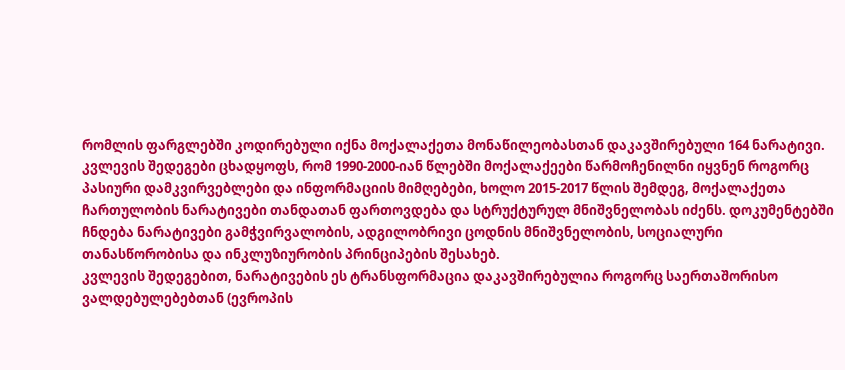რომლის ფარგლებში კოდირებული იქნა მოქალაქეთა მონაწილეობასთან დაკავშირებული 164 ნარატივი.
კვლევის შედეგები ცხადყოფს, რომ 1990-2000-იან წლებში მოქალაქეები წარმოჩენილნი იყვნენ როგორც პასიური დამკვირვებლები და ინფორმაციის მიმღებები, ხოლო 2015-2017 წლის შემდეგ, მოქალაქეთა ჩართულობის ნარატივები თანდათან ფართოვდება და სტრუქტურულ მნიშვნელობას იძენს. დოკუმენტებში ჩნდება ნარატივები გამჭვირვალობის, ადგილობრივი ცოდნის მნიშვნელობის, სოციალური თანასწორობისა და ინკლუზიურობის პრინციპების შესახებ.
კვლევის შედეგებით, ნარატივების ეს ტრანსფორმაცია დაკავშირებულია როგორც საერთაშორისო ვალდებულებებთან (ევროპის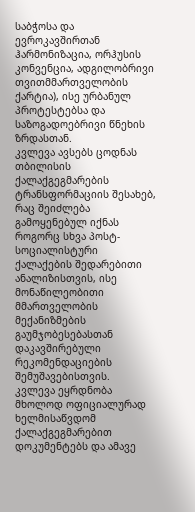საბჭოსა და ევროკავშირთან ჰარმონიზაცია, ორჰუსის კონვენცია, ადგილობრივი თვითმმართველობის ქარტია), ისე ურბანულ პროტესტებსა და საზოგადოებრივი წნეხის ზრდასთან.
კვლევა ავსებს ცოდნას თბილისის ქალაქგეგმარების ტრანსფორმაციის შესახებ, რაც შეიძლება გამოყენებულ იქნას როგორც სხვა პოსტ-სოციალისტური ქალაქების შედარებითი ანალიზისთვის, ისე მონაწილეობითი მმართველობის მექანიზმების გაუმჯობესებასთან დაკავშირებული რეკომენდაციების შემუშავებისთვის.
კვლევა ეყრდნობა მხოლოდ ოფიციალურად ხელმისაწვდომ ქალაქგეგმარებით დოკუმენტებს და ამავე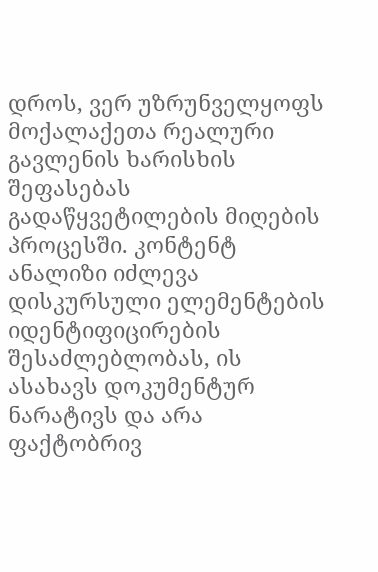დროს, ვერ უზრუნველყოფს მოქალაქეთა რეალური გავლენის ხარისხის შეფასებას გადაწყვეტილების მიღების პროცესში. კონტენტ ანალიზი იძლევა დისკურსული ელემენტების იდენტიფიცირების შესაძლებლობას, ის ასახავს დოკუმენტურ ნარატივს და არა ფაქტობრივ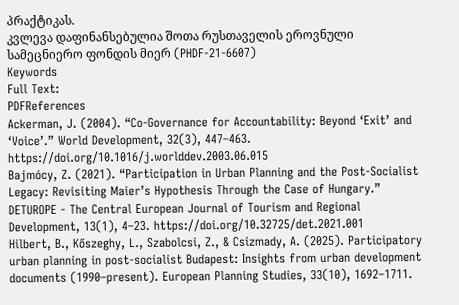პრაქტიკას.
კვლევა დაფინანსებულია შოთა რუსთაველის ეროვნული სამეცნიერო ფონდის მიერ (PHDF-21-6607)
Keywords
Full Text:
PDFReferences
Ackerman, J. (2004). “Co-Governance for Accountability: Beyond ‘Exit’ and ‘Voice’.” World Development, 32(3), 447–463. https://doi.org/10.1016/j.worlddev.2003.06.015
Bajmócy, Z. (2021). “Participation in Urban Planning and the Post-Socialist Legacy: Revisiting Maier’s Hypothesis Through the Case of Hungary.” DETUROPE - The Central European Journal of Tourism and Regional Development, 13(1), 4–23. https://doi.org/10.32725/det.2021.001
Hilbert, B., Kőszeghy, L., Szabolcsi, Z., & Csizmady, A. (2025). Participatory urban planning in post-socialist Budapest: Insights from urban development documents (1990–present). European Planning Studies, 33(10), 1692–1711.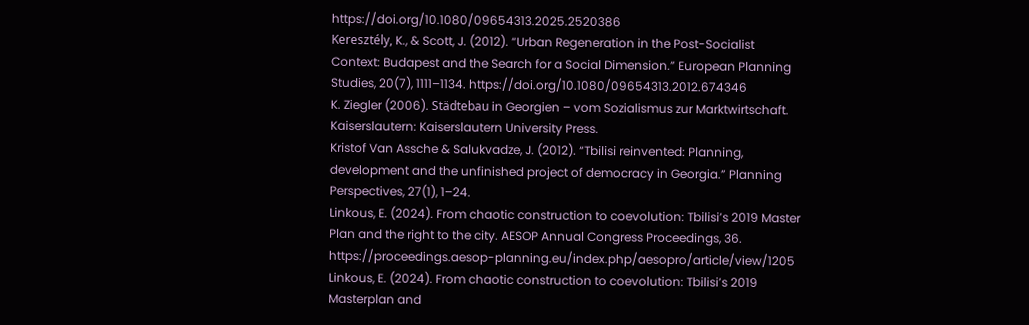https://doi.org/10.1080/09654313.2025.2520386
Keresztély, K., & Scott, J. (2012). “Urban Regeneration in the Post-Socialist Context: Budapest and the Search for a Social Dimension.” European Planning Studies, 20(7), 1111–1134. https://doi.org/10.1080/09654313.2012.674346
K. Ziegler (2006). Städtebau in Georgien – vom Sozialismus zur Marktwirtschaft. Kaiserslautern: Kaiserslautern University Press.
Kristof Van Assche & Salukvadze, J. (2012). “Tbilisi reinvented: Planning, development and the unfinished project of democracy in Georgia.” Planning Perspectives, 27(1), 1–24.
Linkous, E. (2024). From chaotic construction to coevolution: Tbilisi’s 2019 Master Plan and the right to the city. AESOP Annual Congress Proceedings, 36. https://proceedings.aesop-planning.eu/index.php/aesopro/article/view/1205
Linkous, E. (2024). From chaotic construction to coevolution: Tbilisi’s 2019 Masterplan and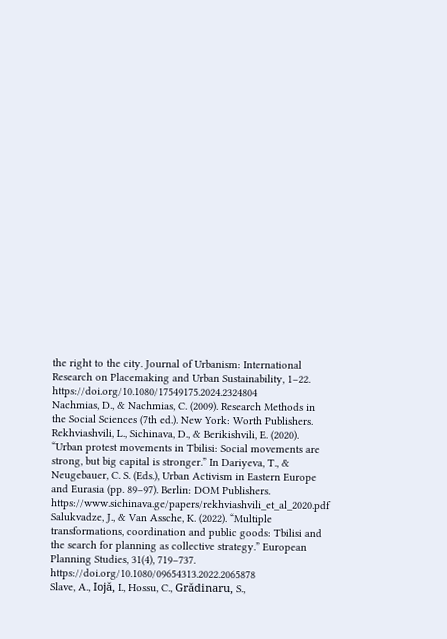the right to the city. Journal of Urbanism: International Research on Placemaking and Urban Sustainability, 1–22. https://doi.org/10.1080/17549175.2024.2324804
Nachmias, D., & Nachmias, C. (2009). Research Methods in the Social Sciences (7th ed.). New York: Worth Publishers.
Rekhviashvili, L., Sichinava, D., & Berikishvili, E. (2020). “Urban protest movements in Tbilisi: Social movements are strong, but big capital is stronger.” In Dariyeva, T., & Neugebauer, C. S. (Eds.), Urban Activism in Eastern Europe and Eurasia (pp. 89–97). Berlin: DOM Publishers. https://www.sichinava.ge/papers/rekhviashvili_et_al_2020.pdf
Salukvadze, J., & Van Assche, K. (2022). “Multiple transformations, coordination and public goods: Tbilisi and the search for planning as collective strategy.” European Planning Studies, 31(4), 719–737. https://doi.org/10.1080/09654313.2022.2065878
Slave, A., Iojă, I., Hossu, C., Grădinaru, S.,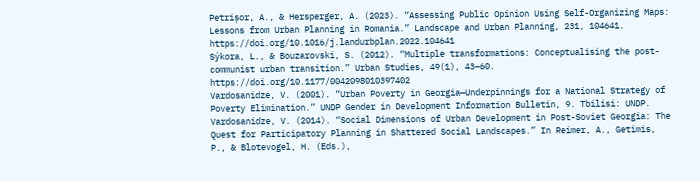Petrișor, A., & Hersperger, A. (2023). “Assessing Public Opinion Using Self-Organizing Maps: Lessons from Urban Planning in Romania.” Landscape and Urban Planning, 231, 104641. https://doi.org/10.1016/j.landurbplan.2022.104641
Sýkora, L., & Bouzarovski, S. (2012). “Multiple transformations: Conceptualising the post-communist urban transition.” Urban Studies, 49(1), 43–60. https://doi.org/10.1177/0042098010397402
Vardosanidze, V. (2001). “Urban Poverty in Georgia—Underpinnings for a National Strategy of Poverty Elimination.” UNDP Gender in Development Information Bulletin, 9. Tbilisi: UNDP.
Vardosanidze, V. (2014). “Social Dimensions of Urban Development in Post-Soviet Georgia: The Quest for Participatory Planning in Shattered Social Landscapes.” In Reimer, A., Getimis, P., & Blotevogel, H. (Eds.),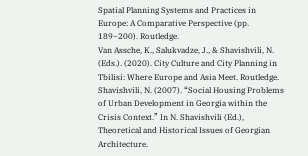Spatial Planning Systems and Practices in Europe: A Comparative Perspective (pp. 189–200). Routledge.
Van Assche, K., Salukvadze, J., & Shavishvili, N. (Eds.). (2020). City Culture and City Planning in Tbilisi: Where Europe and Asia Meet. Routledge.
Shavishvili, N. (2007). “Social Housing Problems of Urban Development in Georgia within the Crisis Context.” In N. Shavishvili (Ed.), Theoretical and Historical Issues of Georgian Architecture.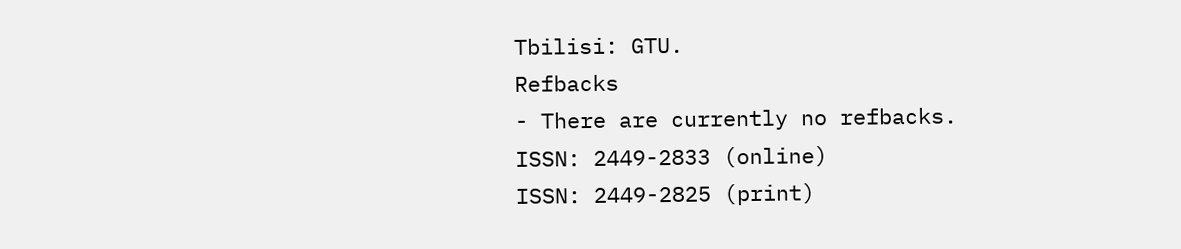Tbilisi: GTU.
Refbacks
- There are currently no refbacks.
ISSN: 2449-2833 (online)
ISSN: 2449-2825 (print)